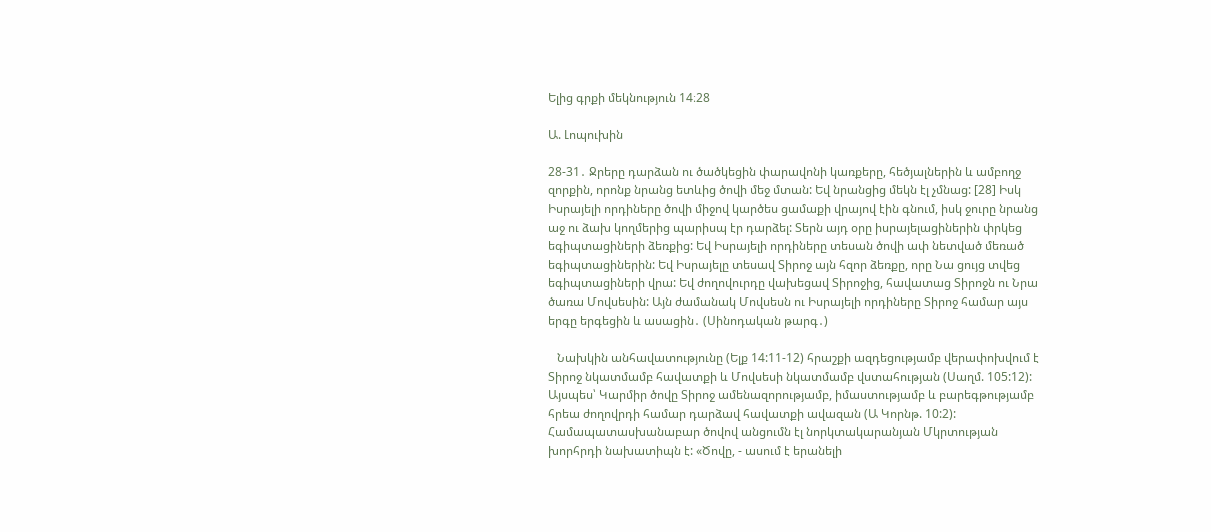Ելից գրքի մեկնություն 14։28

Ա. Լոպուխին

28-31․ Ջրերը դարձան ու ծածկեցին փարավոնի կառքերը, հեծյալներին և ամբողջ զորքին, որոնք նրանց ետևից ծովի մեջ մտան: Եվ նրանցից մեկն էլ չմնաց: [28] Իսկ Իսրայելի որդիները ծովի միջով կարծես ցամաքի վրայով էին գնում, իսկ ջուրը նրանց աջ ու ձախ կողմերից պարիսպ էր դարձել: Տերն այդ օրը իսրայելացիներին փրկեց եգիպտացիների ձեռքից: Եվ Իսրայելի որդիները տեսան ծովի ափ նետված մեռած եգիպտացիներին: Եվ Իսրայելը տեսավ Տիրոջ այն հզոր ձեռքը, որը Նա ցույց տվեց եգիպտացիների վրա: Եվ ժողովուրդը վախեցավ Տիրոջից, հավատաց Տիրոջն ու Նրա ծառա Մովսեսին: Այն ժամանակ Մովսեսն ու Իսրայելի որդիները Տիրոջ համար այս երգը երգեցին և ասացին․ (Սինոդական թարգ․)

   Նախկին անհավատությունը (Ելք 14:11-12) հրաշքի ազդեցությամբ վերափոխվում է Տիրոջ նկատմամբ հավատքի և Մովսեսի նկատմամբ վստահության (Սաղմ. 105:12): Այսպես՝ Կարմիր ծովը Տիրոջ ամենազորությամբ, իմաստությամբ և բարեգթությամբ հրեա ժողովրդի համար դարձավ հավատքի ավազան (Ա Կորնթ. 10:2): Համապատասխանաբար ծովով անցումն էլ նորկտակարանյան Մկրտության խորհրդի նախատիպն է: «Ծովը, - ասում է երանելի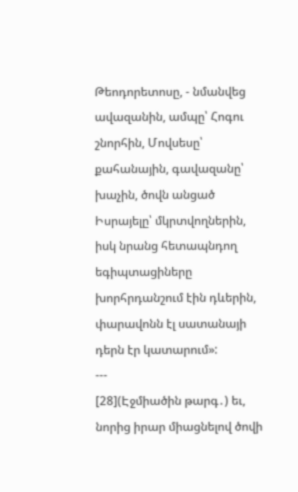Թեոդորետոսը, - նմանվեց ավազանին, ամպը՝ Հոգու շնորհին, Մովսեսը՝ քահանային, գավազանը՝ խաչին, ծովն անցած Իսրայելը՝ մկրտվողներին, իսկ նրանց հետապնդող եգիպտացիները խորհրդանշում էին դևերին, փարավոնն էլ սատանայի դերն էր կատարում»:
---
[28](Էջմիածին թարգ․) եւ, նորից իրար միացնելով ծովի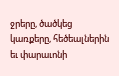ջրերը, ծածկեց կառքերը, հեծեալներին եւ փարաւոնի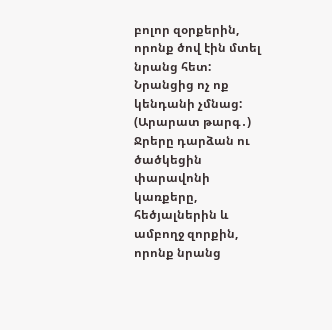բոլոր զօրքերին, որոնք ծով էին մտել նրանց հետ: Նրանցից ոչ ոք կենդանի չմնաց:
(Արարատ թարգ․) Ջրերը դարձան ու ծածկեցին փարավոնի կառքերը, հեծյալներին և ամբողջ զորքին, որոնք նրանց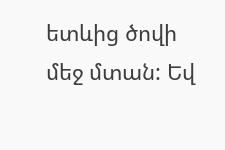ետևից ծովի մեջ մտան: Եվ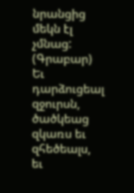նրանցից մեկն էլ չմնաց:
(Գրաբար) Եւ դարձուցեալ զջուրսն, ծածկեաց զկառս եւ զհեծեալս, եւ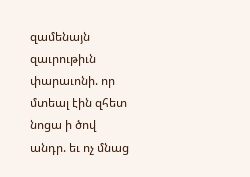զամենայն զաւրութիւն փարաւոնի. որ մտեալ էին զհետ նոցա ի ծով անդր. եւ ոչ մնաց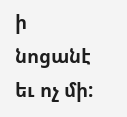ի նոցանէ եւ ոչ մի: